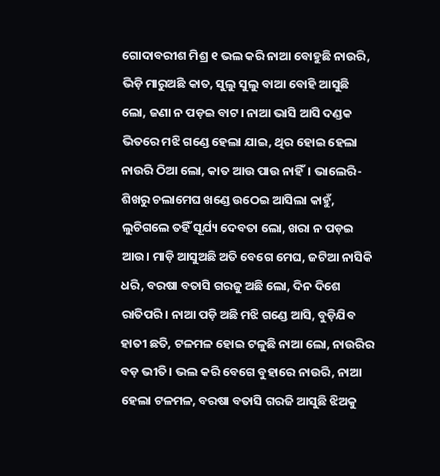ଗୋଦାବରୀଶ ମିଶ୍ର ୧ ଭଲ କରି ନାଆ ବୋହୁଛି ନାଉରି, ଭିଡ଼ି ମାରୁଅଛି କାତ, ସୁଲୁ ସୁଲୁ ବାଆ ବୋହି ଆସୁଛି ଲୋ, ଜଣା ନ ପଡ଼ଇ ବାଟ। ନାଆ ଭାସି ଆସି ଦଣ୍ଡକ ଭିତରେ ମଝି ଗଣ୍ଡେ ହେଲା ଯାଇ, ଥିର ହୋଇ ହେଲା ନାଉରି ଠିଆ ଲୋ, କାତ ଆଉ ପାଉ ନାହିଁ। ଭାଲେରି-ଶିଖରୁ ଚଲାମେଘ ଖଣ୍ଡେ ଉଠେଇ ଆସିଲା କାହୁଁ, ଲୁଚିଗଲେ ତହିଁ ସୂର୍ଯ୍ୟ ଦେବତା ଲୋ, ଖରା ନ ପଡ଼ଇ ଆଉ। ମାଡ଼ି ଆସୁଅଛି ଅତି ବେଗେ ମେଘ, ଜଟିଆ ନାସିକି ଧରି, ବରଷା ବତାସି ଗରଜୁ ଅଛି ଲୋ, ଦିନ ଦିଶେ ରାତିପରି। ନାଆ ପଡ଼ି ଅଛି ମଝି ଗଣ୍ଡେ ଆସି, ବୁଡ଼ିଯିବ ହାତୀ ଛତି, ଟଳମଳ ହୋଇ ଟଳୁଛି ନାଆ ଲୋ, ନାଉରିର ବଡ଼ ଭୀତି। ଭଲ କରି ବେଗେ ବୁହାରେ ନାଉରି, ନାଆ ହେଲା ଟଳମଳ, ବରଷା ବତାସି ଗରଜି ଆସୁଛି ଝିଅକୁ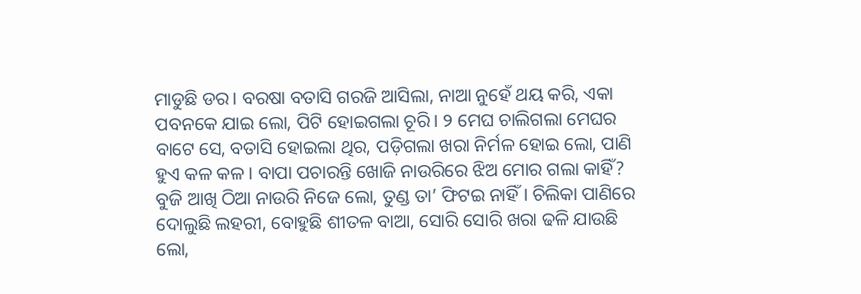ମାଡୁଛି ଡର। ବରଷା ବତାସି ଗରଜି ଆସିଲା, ନାଆ ନୁହେଁ ଥୟ କରି, ଏକା ପବନକେ ଯାଇ ଲୋ, ପିଟି ହୋଇଗଲା ଚୂରି। ୨ ମେଘ ଚାଲିଗଲା ମେଘର ବାଟେ ସେ, ବତାସି ହୋଇଲା ଥିର, ପଡ଼ିଗଲା ଖରା ନିର୍ମଳ ହୋଇ ଲୋ, ପାଣି ହୁଏ କଳ କଳ। ବାପା ପଚାରନ୍ତି ଖୋଜି ନାଉରିରେ ଝିଅ ମୋର ଗଲା କାହିଁ? ବୁଜି ଆଖି ଠିଆ ନାଉରି ନିଜେ ଲୋ, ତୁଣ୍ଡ ତା’ ଫିଟଇ ନାହିଁ। ଚିଲିକା ପାଣିରେ ଦୋଲୁଛି ଲହରୀ, ବୋହୁଛି ଶୀତଳ ବାଆ, ସୋରି ସୋରି ଖରା ଢଳି ଯାଉଛି ଲୋ,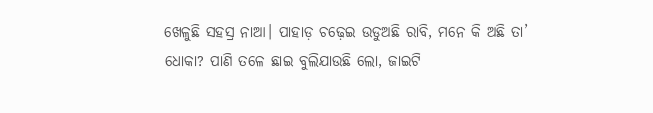ଖେଳୁଛି ସହସ୍ର ନାଆ। ପାହାଡ଼ ଚଢ଼େଇ ଉଡୁଅଛି ରାବି, ମନେ କି ଅଛି ତା’ ଧୋକା? ପାଣି ତଳେ ଛାଇ ବୁଲିଯାଉଛି ଲୋ, ଜାଇଟି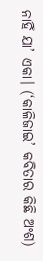ନାହିଁ ଯା’ ଏକା। (‘କାଳିଜାଇ’ କବିତାର କିଛି ଅଂଶ)